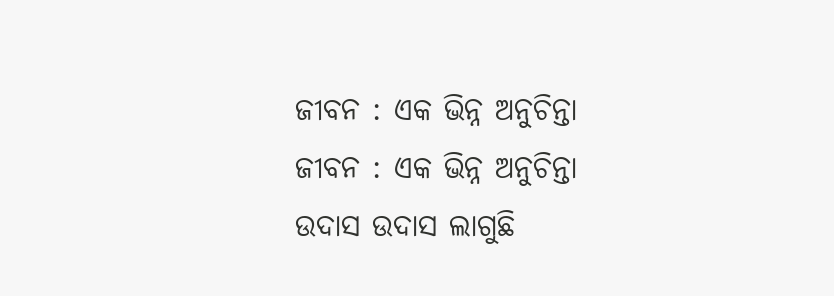ଜୀବନ : ଏକ ଭିନ୍ନ ଅନୁଚିନ୍ତା
ଜୀବନ : ଏକ ଭିନ୍ନ ଅନୁଚିନ୍ତା
ଉଦାସ ଉଦାସ ଲାଗୁଛି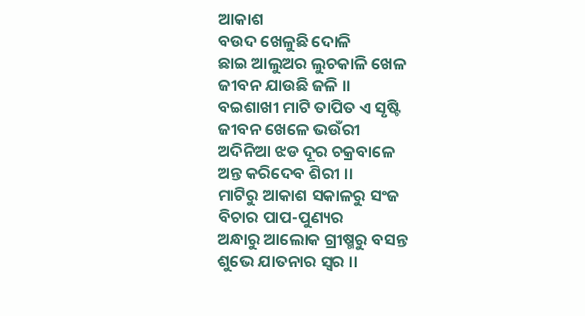ଆକାଶ
ବଉଦ ଖେଳୁଛି ଦୋଳି
ଛାଇ ଆଲୁଅର ଲୁଚକାଳି ଖେଳ
ଜୀବନ ଯାଉଛି ଜଳି ।।
ବଇଶାଖୀ ମାଟି ତାପିତ ଏ ସୃଷ୍ଟି
ଜୀବନ ଖେଳେ ଭଉଁରୀ
ଅଦିନିଆ ଝଡ ଦୂର ଚକ୍ରବାଳେ
ଅନ୍ତ କରିଦେବ ଶିରୀ ।।
ମାଟିରୁ ଆକାଶ ସକାଳରୁ ସଂଜ
ବିଚାର ପାପ-ପୁଣ୍ୟର
ଅନ୍ଧାରୁ ଆଲୋକ ଗ୍ରୀଷ୍ମରୁ ବସନ୍ତ
ଶୁଭେ ଯାତନାର ସ୍ବର ।।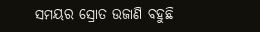ସମୟର ସ୍ରୋତ ଉଜାଣି ବହୁଛି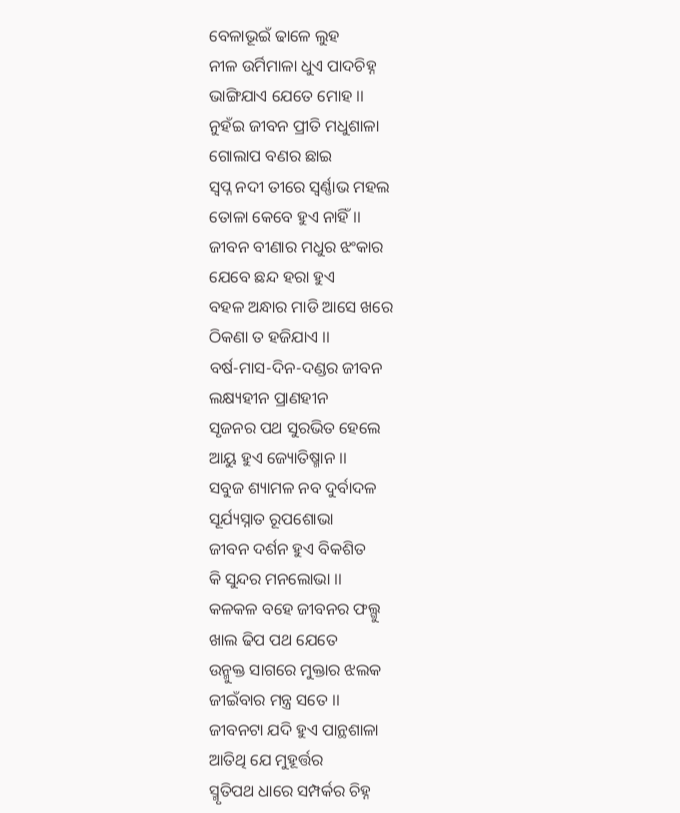ବେଳାଭୂଇଁ ଢାଳେ ଲୁହ
ନୀଳ ଉର୍ମିମାଳା ଧୁଏ ପାଦଚିହ୍ନ
ଭାଙ୍ଗିଯାଏ ଯେତେ ମୋହ ।।
ନୁହଁଇ ଜୀବନ ପ୍ରୀତି ମଧୁଶାଳା
ଗୋଲାପ ବଣର ଛାଇ
ସ୍ବପ୍ନ ନଦୀ ତୀରେ ସ୍ବର୍ଣ୍ଣାଭ ମହଲ
ତୋଳା କେବେ ହୁଏ ନାହିଁ ।।
ଜୀବନ ବୀଣାର ମଧୁର ଝଂକାର
ଯେବେ ଛନ୍ଦ ହରା ହୁଏ
ବହଳ ଅନ୍ଧାର ମାଡି ଆସେ ଖରେ
ଠିକଣା ତ ହଜିଯାଏ ।।
ବର୍ଷ-ମାସ-ଦିନ-ଦଣ୍ଡର ଜୀବନ
ଲକ୍ଷ୍ୟହୀନ ପ୍ରାଣହୀନ
ସୃଜନର ପଥ ସୁରଭିତ ହେଲେ
ଆୟୁ ହୁଏ ଜ୍ୟୋତିଷ୍ମାନ ।।
ସବୁଜ ଶ୍ୟାମଳ ନବ ଦୁର୍ବାଦଳ
ସୂର୍ଯ୍ୟସ୍ନାତ ରୂପଶୋଭା
ଜୀବନ ଦର୍ଶନ ହୁଏ ବିକଶିତ
କି ସୁନ୍ଦର ମନଲୋଭା ।।
କଳକଳ ବହେ ଜୀବନର ଫଲ୍ଗୁ
ଖାଲ ଢିପ ପଥ ଯେତେ
ଉନ୍ମୁକ୍ତ ସାଗରେ ମୁକ୍ତାର ଝଲକ
ଜୀଇଁବାର ମନ୍ତ୍ର ସତେ ।।
ଜୀବନଟା ଯଦି ହୁଏ ପାନ୍ଥଶାଳା
ଆତିଥି ଯେ ମୁହୂର୍ତ୍ତର
ସ୍ମୃତିପଥ ଧାରେ ସମ୍ପର୍କର ଚିହ୍ନ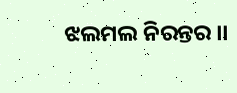ଝଲମଲ ନିରନ୍ତର ।।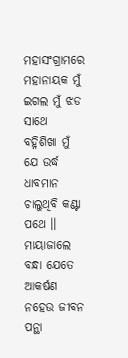ମହାସଂଗ୍ରାମରେ ମହାନାୟକ ମୁଁ
ଇଗଲ ମୁଁ ଝଡ ସାଥେ
ବହ୍ନିଶିଖା ମୁଁ ଯେ ଉର୍ଦ୍ଧ ଧାବମାନ
ଚାଲୁଥିବି କଣ୍ଟା ପଥେ ।।
ମାୟାଜାଲେ ବନ୍ଧା ଯେତେ ଆକର୍ଷଣ
ନହେଉ ଜୀବନ ପନ୍ଥା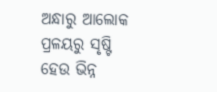ଅନ୍ଧାରୁ ଆଲୋକ ପ୍ରଳୟରୁ ସୃଷ୍ଟି
ହେଉ ଭିନ୍ନ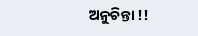ଅନୁଚିନ୍ତା !!